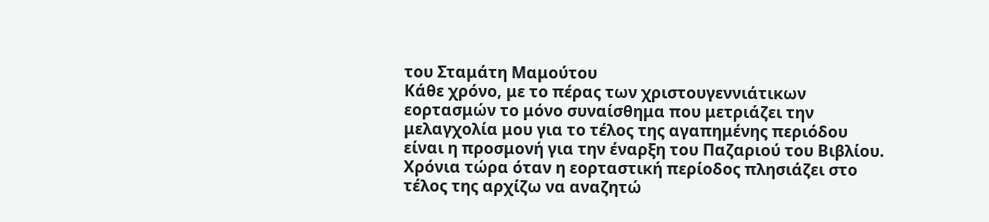του Σταμάτη Μαμούτου
Κάθε χρόνο, με το πέρας των χριστουγεννιάτικων εορτασμών το μόνο συναίσθημα που μετριάζει την μελαγχολία μου για το τέλος της αγαπημένης περιόδου είναι η προσμονή για την έναρξη του Παζαριού του Βιβλίου. Χρόνια τώρα όταν η εορταστική περίοδος πλησιάζει στο τέλος της αρχίζω να αναζητώ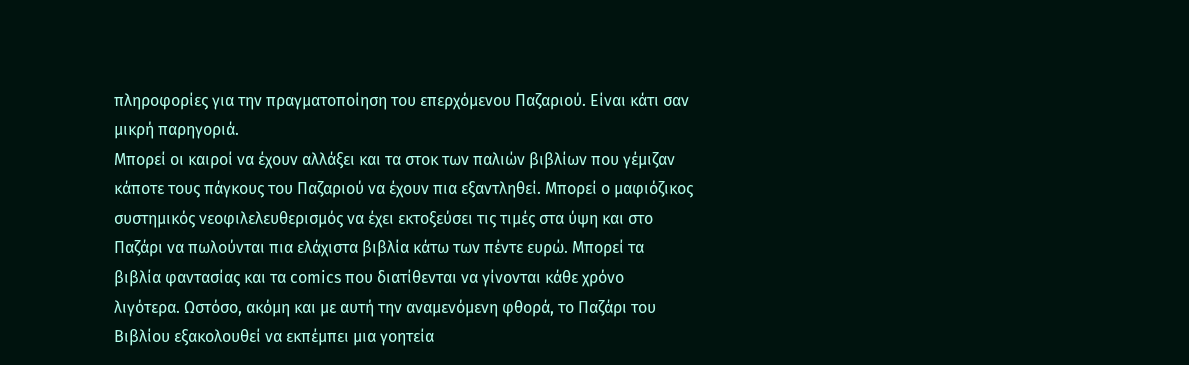πληροφορίες για την πραγματοποίηση του επερχόμενου Παζαριού. Είναι κάτι σαν μικρή παρηγοριά.
Μπορεί οι καιροί να έχουν αλλάξει και τα στοκ των παλιών βιβλίων που γέμιζαν κάποτε τους πάγκους του Παζαριού να έχουν πια εξαντληθεί. Μπορεί ο μαφιόζικος συστημικός νεοφιλελευθερισμός να έχει εκτοξεύσει τις τιμές στα ύψη και στο Παζάρι να πωλούνται πια ελάχιστα βιβλία κάτω των πέντε ευρώ. Μπορεί τα βιβλία φαντασίας και τα comics που διατίθενται να γίνονται κάθε χρόνο λιγότερα. Ωστόσο, ακόμη και με αυτή την αναμενόμενη φθορά, το Παζάρι του Βιβλίου εξακολουθεί να εκπέμπει μια γοητεία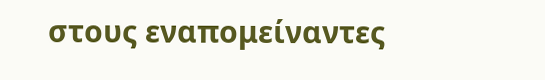στους εναπομείναντες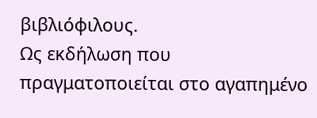βιβλιόφιλους.
Ως εκδήλωση που πραγματοποιείται στο αγαπημένο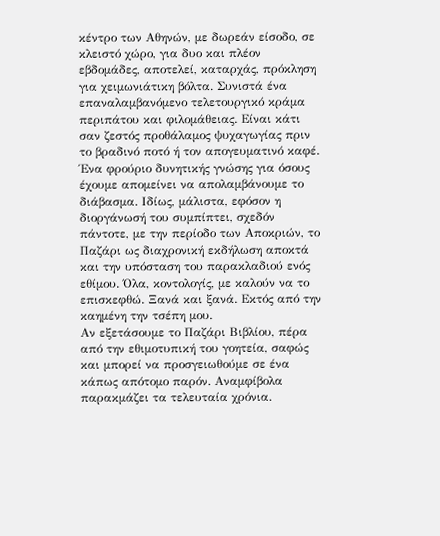κέντρο των Αθηνών, με δωρεάν είσοδο, σε κλειστό χώρο, για δυο και πλέον εβδομάδες, αποτελεί, καταρχάς, πρόκληση για χειμωνιάτικη βόλτα. Συνιστά ένα επαναλαμβανόμενο τελετουργικό κράμα περιπάτου και φιλομάθειας. Είναι κάτι σαν ζεστός προθάλαμος ψυχαγωγίας πριν το βραδινό ποτό ή τον απογευματινό καφέ. Ένα φρούριο δυνητικής γνώσης για όσους έχουμε απομείνει να απολαμβάνουμε το διάβασμα. Ιδίως, μάλιστα, εφόσον η διοργάνωσή του συμπίπτει, σχεδόν πάντοτε, με την περίοδο των Αποκριών, το Παζάρι ως διαχρονική εκδήλωση αποκτά και την υπόσταση του παρακλαδιού ενός εθίμου. Όλα, κοντολογίς, με καλούν να το επισκεφθώ. Ξανά και ξανά. Εκτός από την καημένη την τσέπη μου.
Αν εξετάσουμε το Παζάρι Βιβλίου, πέρα από την εθιμοτυπική του γοητεία, σαφώς και μπορεί να προσγειωθούμε σε ένα κάπως απότομο παρόν. Αναμφίβολα παρακμάζει τα τελευταία χρόνια.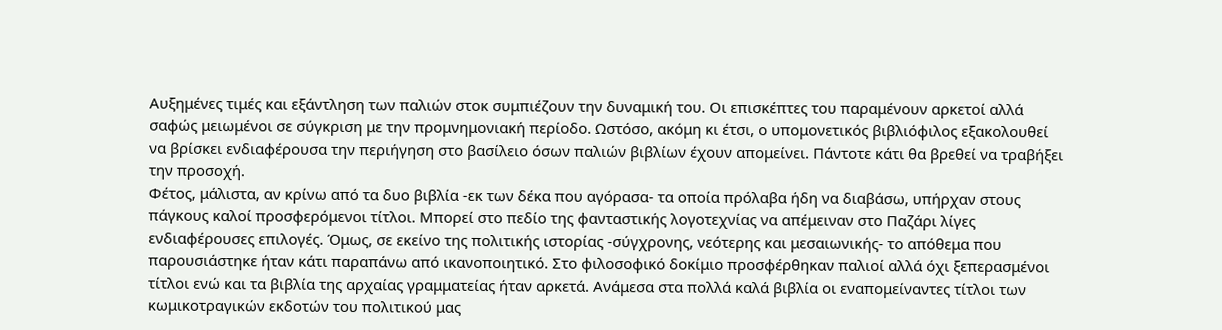Αυξημένες τιμές και εξάντληση των παλιών στοκ συμπιέζουν την δυναμική του. Οι επισκέπτες του παραμένουν αρκετοί αλλά σαφώς μειωμένοι σε σύγκριση με την προμνημονιακή περίοδο. Ωστόσο, ακόμη κι έτσι, ο υπομονετικός βιβλιόφιλος εξακολουθεί να βρίσκει ενδιαφέρουσα την περιήγηση στο βασίλειο όσων παλιών βιβλίων έχουν απομείνει. Πάντοτε κάτι θα βρεθεί να τραβήξει την προσοχή.
Φέτος, μάλιστα, αν κρίνω από τα δυο βιβλία -εκ των δέκα που αγόρασα- τα οποία πρόλαβα ήδη να διαβάσω, υπήρχαν στους πάγκους καλοί προσφερόμενοι τίτλοι. Μπορεί στο πεδίο της φανταστικής λογοτεχνίας να απέμειναν στο Παζάρι λίγες ενδιαφέρουσες επιλογές. Όμως, σε εκείνο της πολιτικής ιστορίας -σύγχρονης, νεότερης και μεσαιωνικής- το απόθεμα που παρουσιάστηκε ήταν κάτι παραπάνω από ικανοποιητικό. Στο φιλοσοφικό δοκίμιο προσφέρθηκαν παλιοί αλλά όχι ξεπερασμένοι τίτλοι ενώ και τα βιβλία της αρχαίας γραμματείας ήταν αρκετά. Ανάμεσα στα πολλά καλά βιβλία οι εναπομείναντες τίτλοι των κωμικοτραγικών εκδοτών του πολιτικού μας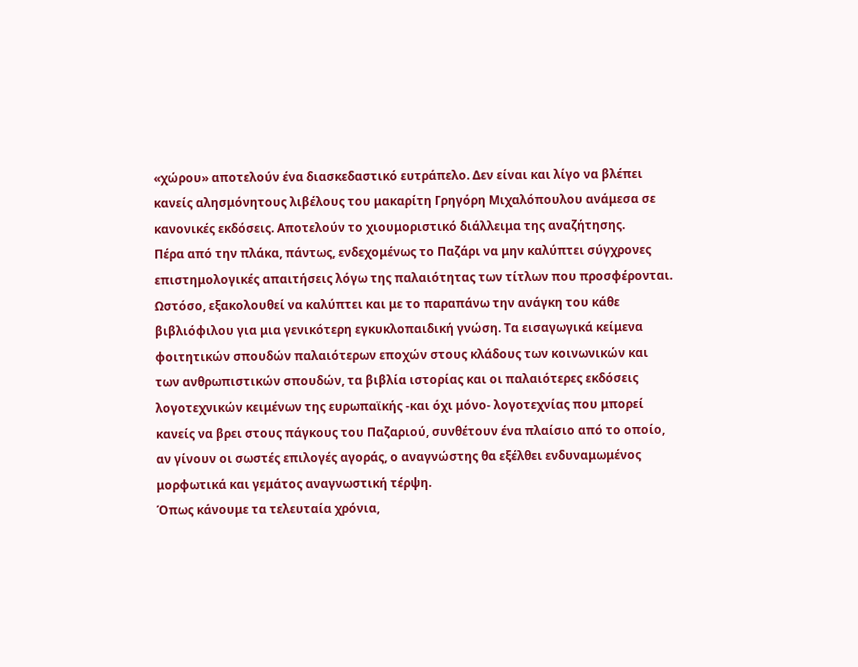«χώρου» αποτελούν ένα διασκεδαστικό ευτράπελο. Δεν είναι και λίγο να βλέπει κανείς αλησμόνητους λιβέλους του μακαρίτη Γρηγόρη Μιχαλόπουλου ανάμεσα σε κανονικές εκδόσεις. Αποτελούν το χιουμοριστικό διάλλειμα της αναζήτησης.
Πέρα από την πλάκα, πάντως, ενδεχομένως το Παζάρι να μην καλύπτει σύγχρονες επιστημολογικές απαιτήσεις λόγω της παλαιότητας των τίτλων που προσφέρονται. Ωστόσο, εξακολουθεί να καλύπτει και με το παραπάνω την ανάγκη του κάθε βιβλιόφιλου για μια γενικότερη εγκυκλοπαιδική γνώση. Τα εισαγωγικά κείμενα φοιτητικών σπουδών παλαιότερων εποχών στους κλάδους των κοινωνικών και των ανθρωπιστικών σπουδών, τα βιβλία ιστορίας και οι παλαιότερες εκδόσεις λογοτεχνικών κειμένων της ευρωπαϊκής -και όχι μόνο- λογοτεχνίας που μπορεί κανείς να βρει στους πάγκους του Παζαριού, συνθέτουν ένα πλαίσιο από το οποίο, αν γίνουν οι σωστές επιλογές αγοράς, ο αναγνώστης θα εξέλθει ενδυναμωμένος μορφωτικά και γεμάτος αναγνωστική τέρψη.
Όπως κάνουμε τα τελευταία χρόνια,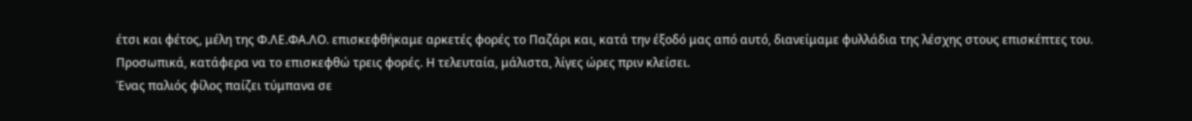έτσι και φέτος, μέλη της Φ.ΛΕ.ΦΑ.ΛΟ. επισκεφθήκαμε αρκετές φορές το Παζάρι και, κατά την έξοδό μας από αυτό, διανείμαμε φυλλάδια της λέσχης στους επισκέπτες του. Προσωπικά, κατάφερα να το επισκεφθώ τρεις φορές. Η τελευταία, μάλιστα, λίγες ώρες πριν κλείσει.
Ένας παλιός φίλος παίζει τύμπανα σε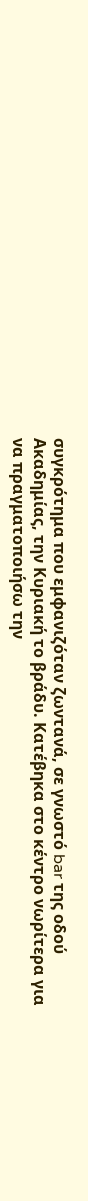συγκρότημα που εμφανιζόταν ζωντανά, σε γνωστό bar της οδού Ακαδημίας, την Κυριακή το βράδυ. Κατέβηκα στο κέντρο νωρίτερα για να πραγματοποιήσω την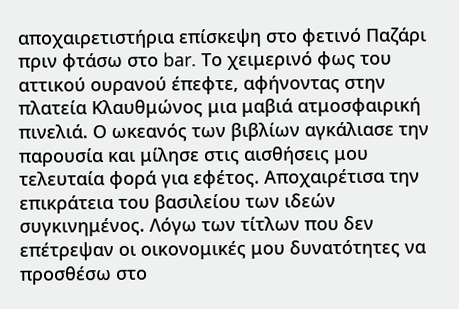αποχαιρετιστήρια επίσκεψη στο φετινό Παζάρι πριν φτάσω στο bar. Το χειμερινό φως του αττικού ουρανού έπεφτε, αφήνοντας στην πλατεία Κλαυθμώνος μια μαβιά ατμοσφαιρική πινελιά. Ο ωκεανός των βιβλίων αγκάλιασε την παρουσία και μίλησε στις αισθήσεις μου τελευταία φορά για εφέτος. Αποχαιρέτισα την επικράτεια του βασιλείου των ιδεών συγκινημένος. Λόγω των τίτλων που δεν επέτρεψαν οι οικονομικές μου δυνατότητες να προσθέσω στο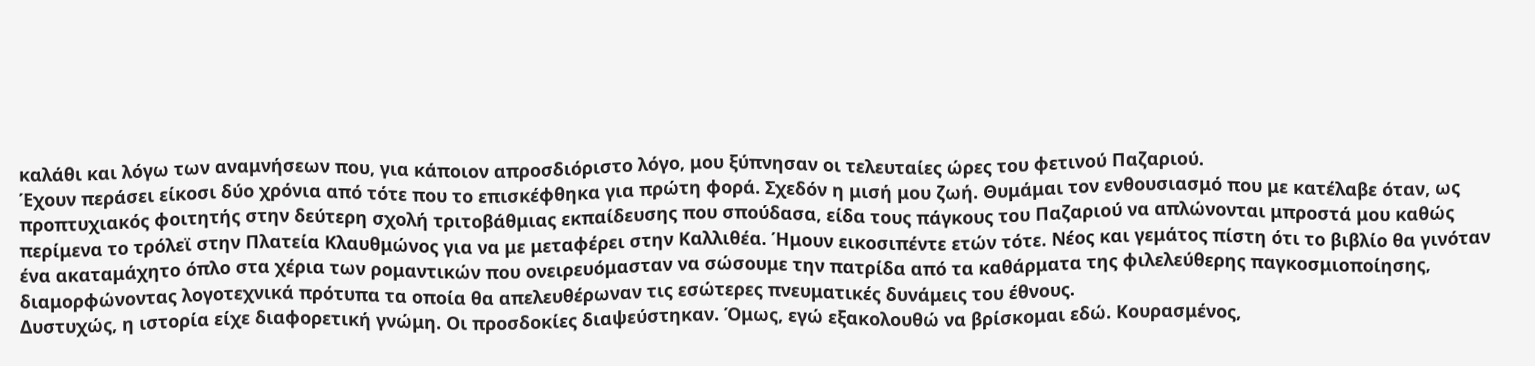καλάθι και λόγω των αναμνήσεων που, για κάποιον απροσδιόριστο λόγο, μου ξύπνησαν οι τελευταίες ώρες του φετινού Παζαριού.
Έχουν περάσει είκοσι δύο χρόνια από τότε που το επισκέφθηκα για πρώτη φορά. Σχεδόν η μισή μου ζωή. Θυμάμαι τον ενθουσιασμό που με κατέλαβε όταν, ως προπτυχιακός φοιτητής στην δεύτερη σχολή τριτοβάθμιας εκπαίδευσης που σπούδασα, είδα τους πάγκους του Παζαριού να απλώνονται μπροστά μου καθώς περίμενα το τρόλεϊ στην Πλατεία Κλαυθμώνος για να με μεταφέρει στην Καλλιθέα. Ήμουν εικοσιπέντε ετών τότε. Νέος και γεμάτος πίστη ότι το βιβλίο θα γινόταν ένα ακαταμάχητο όπλο στα χέρια των ρομαντικών που ονειρευόμασταν να σώσουμε την πατρίδα από τα καθάρματα της φιλελεύθερης παγκοσμιοποίησης, διαμορφώνοντας λογοτεχνικά πρότυπα τα οποία θα απελευθέρωναν τις εσώτερες πνευματικές δυνάμεις του έθνους.
Δυστυχώς, η ιστορία είχε διαφορετική γνώμη. Οι προσδοκίες διαψεύστηκαν. Όμως, εγώ εξακολουθώ να βρίσκομαι εδώ. Κουρασμένος,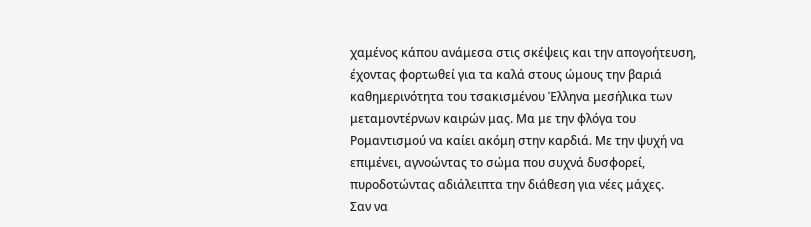χαμένος κάπου ανάμεσα στις σκέψεις και την απογοήτευση, έχοντας φορτωθεί για τα καλά στους ώμους την βαριά καθημερινότητα του τσακισμένου Έλληνα μεσήλικα των μεταμοντέρνων καιρών μας. Μα με την φλόγα του Ρομαντισμού να καίει ακόμη στην καρδιά. Με την ψυχή να επιμένει, αγνοώντας το σώμα που συχνά δυσφορεί, πυροδοτώντας αδιάλειπτα την διάθεση για νέες μάχες.
Σαν να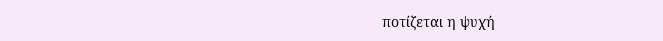ποτίζεται η ψυχή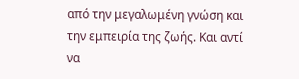από την μεγαλωμένη γνώση και την εμπειρία της ζωής. Και αντί να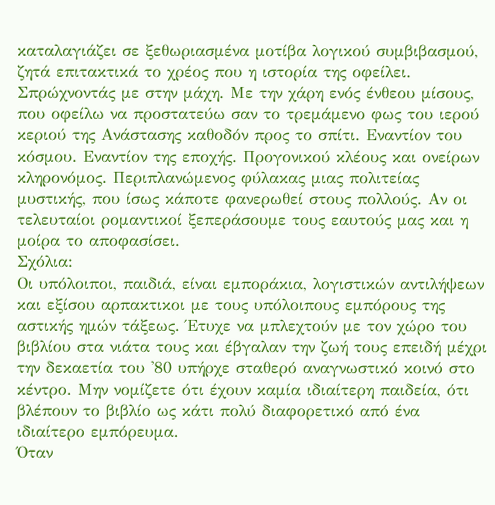καταλαγιάζει σε ξεθωριασμένα μοτίβα λογικού συμβιβασμού, ζητά επιτακτικά το χρέος που η ιστορία της οφείλει. Σπρώχνοντάς με στην μάχη. Με την χάρη ενός ένθεου μίσους, που οφείλω να προστατεύω σαν το τρεμάμενο φως του ιερού κεριού της Ανάστασης καθοδόν προς το σπίτι. Εναντίον του κόσμου. Εναντίον της εποχής. Προγονικού κλέους και ονείρων κληρονόμος. Περιπλανώμενος φύλακας μιας πολιτείας μυστικής, που ίσως κάποτε φανερωθεί στους πολλούς. Αν οι τελευταίοι ρομαντικοί ξεπεράσουμε τους εαυτούς μας και η μοίρα το αποφασίσει.
Σχόλια:
Οι υπόλοιποι, παιδιά, είναι εμποράκια, λογιστικών αντιλήψεων και εξίσου αρπακτικοι με τους υπόλοιπους εμπόρους της αστικής ημών τάξεως. Έτυχε να μπλεχτούν με τον χώρο του βιβλίου στα νιάτα τους και έβγαλαν την ζωή τους επειδή μέχρι την δεκαετία του '80 υπήρχε σταθερό αναγνωστικό κοινό στο κέντρο. Μην νομίζετε ότι έχουν καμία ιδιαίτερη παιδεία, ότι βλέπουν το βιβλίο ως κάτι πολύ διαφορετικό από ένα ιδιαίτερο εμπόρευμα.
Όταν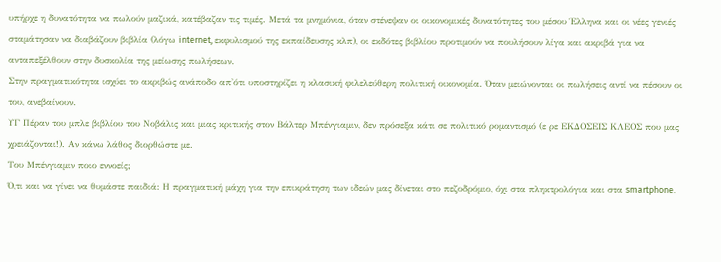υπήρχε η δυνατότητα να πωλούν μαζικά, κατέβαζαν τις τιμές. Μετά τα μνημόνια, όταν στένεψαν οι οικονομικές δυνατότητες του μέσου Έλληνα και οι νέες γενιές σταμάτησαν να διαβάζουν βιβλία (λόγω internet, εκφυλισμού της εκπαίδευσης κλπ), οι εκδότες βιβλίου προτιμούν να πουλήσουν λίγα και ακριβά για να ανταπεξέλθουν στην δυσκολία της μείωσης πωλήσεων.
Στην πραγματικότητα ισχύει το ακριβώς ανάποδο απ'ότι υποστηρίζει η κλασική φιλελεύθερη πολιτική οικονομία. Όταν μειώνονται οι πωλήσεις αντί να πέσουν οι του, ανεβαίνουν.
ΥΓ Πέραν του μπλε βιβλίου του Νοβάλις και μιας κριτικής στον Βάλτερ Μπένγιαμιν, δεν πρόσεξα κάτι σε πολιτικό ρομαντισμό (ε ρε ΕΚΔΟΣΕΙΣ ΚΛΕΟΣ που μας χρειάζονται!). Αν κάνω λάθος διορθώστε με.
Του Μπένγιαμιν ποιο εννοείς;
Ό,τι και να γίνει να θυμάστε παιδιά: Η πραγματική μάχη για την επικράτηση των ιδεών μας δίνεται στο πεζοδρόμιο, όχι στα πληκτρολόγια και στα smartphone.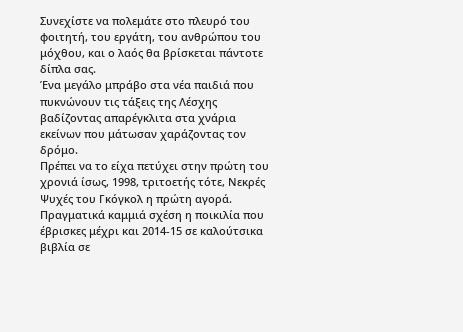Συνεχίστε να πολεμάτε στο πλευρό του φοιτητή, του εργάτη, του ανθρώπου του μόχθου, και ο λαός θα βρίσκεται πάντοτε δίπλα σας.
Ένα μεγάλο μπράβο στα νέα παιδιά που πυκνώνουν τις τάξεις της Λέσχης βαδίζοντας απαρέγκλιτα στα χνάρια εκείνων που μάτωσαν χαράζοντας τον δρόμο.
Πρέπει να το είχα πετύχει στην πρώτη του χρονιά ίσως, 1998, τριτοετής τότε, Νεκρές Ψυχές του Γκόγκολ η πρώτη αγορά.
Πραγματικά καμμιά σχέση η ποικιλία που έβρισκες μέχρι και 2014-15 σε καλούτσικα βιβλία σε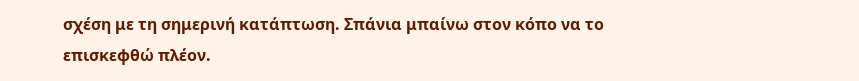σχέση με τη σημερινή κατάπτωση. Σπάνια μπαίνω στον κόπο να το επισκεφθώ πλέον.